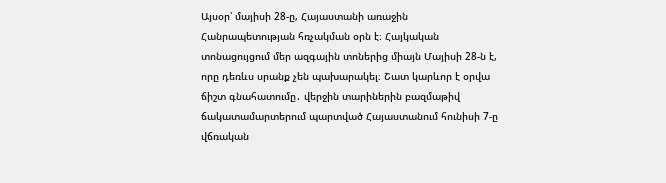Այսօր՝ մայիսի 28-ը, Հայաստանի առաջին Հանրապետության հռչակման օրն է։ Հայկական տոնացույցում մեր ազգային տոներից միայն Մայիսի 28-ն է, որը դեռևս սրանք չեն պախարակել։ Շատ կարևոր է օրվա ճիշտ գնահատումը․ վերջին տարիներին բազմաթիվ ճակատամարտերում պարտված Հայաստանում հունիսի 7-ը վճռական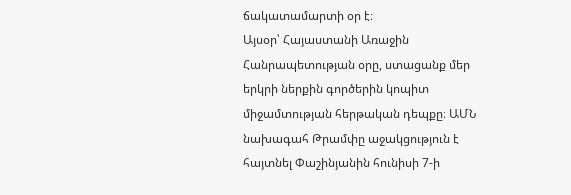ճակատամարտի օր է։
Այսօր՝ Հայաստանի Առաջին Հանրապետության օրը, ստացանք մեր երկրի ներքին գործերին կոպիտ միջամտության հերթական դեպքը։ ԱՄՆ նախագահ Թրամփը աջակցություն է հայտնել Փաշինյանին հունիսի 7-ի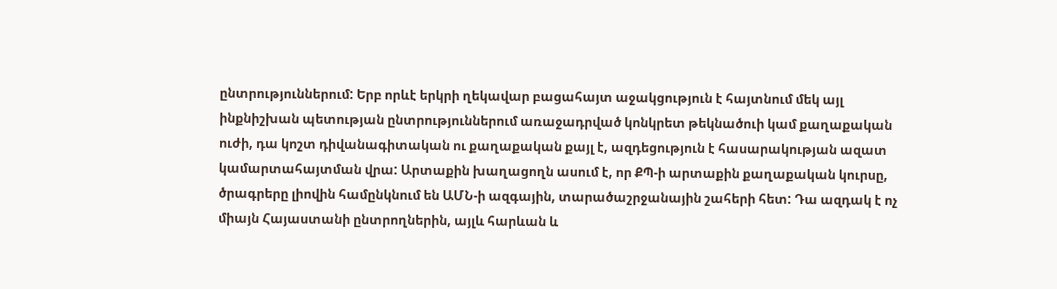ընտրություններում: Երբ որևէ երկրի ղեկավար բացահայտ աջակցություն է հայտնում մեկ այլ ինքնիշխան պետության ընտրություններում առաջադրված կոնկրետ թեկնածուի կամ քաղաքական ուժի, դա կոշտ դիվանագիտական ու քաղաքական քայլ է, ազդեցություն է հասարակության ազատ կամարտահայտման վրա: Արտաքին խաղացողն ասում է, որ ՔՊ-ի արտաքին քաղաքական կուրսը, ծրագրերը լիովին համընկնում են ԱՄՆ-ի ազգային, տարածաշրջանային շահերի հետ: Դա ազդակ է ոչ միայն Հայաստանի ընտրողներին, այլև հարևան և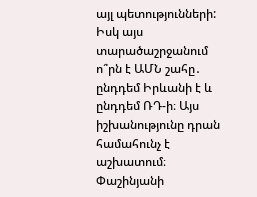այլ պետությունների: Իսկ այս տարածաշրջանում ո՞րն է ԱՄՆ շահը․ ընդդեմ Իրևանի է և ընդդեմ ՌԴ-ի։ Այս իշխանությունը դրան համահունչ է աշխատում։
Փաշինյանի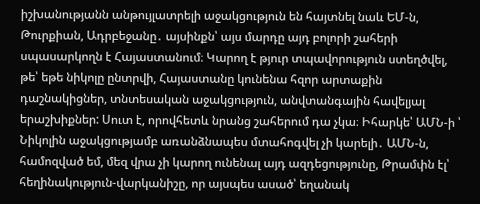իշխանությանն անթույլատրելի աջակցություն են հայտնել նաև ԵՄ-ն, Թուրքիան, Ադրբեջանը․ այսինքն՝ այս մարդը այդ բոլորի շահերի սպասարկողն է Հայաստանում։ Կարող է թյուր տպավորություն ստեղծվել, թե՝ եթե նիկոլը ընտրվի, Հայաստանը կունենա հզոր արտաքին դաշնակիցներ, տնտեսական աջակցություն, անվտանգային հավելյալ երաշխիքներ: Սուտ է, որովհետև նրանց շահերում դա չկա։ Իհարկե՝ ԱՄՆ-ի ՝ Նիկոլին աջակցությամբ առանձնապես մտահոգվել չի կարելի․ ԱՄՆ-ն, համոզված եմ, մեզ վրա չի կարող ունենալ այդ ազդեցությունը, Թրամփն էլ՝ հեղինակություն-վարկանիշը, որ այսպես ասած՝ եղանակ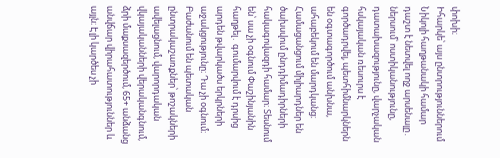փոխի։
Իհարկե՝ այս ընտրություններում Նիկոլի հաղթանակի համար դաշտ է նետվել ողջ արսենալը․ ներսում՝ ոստիկանությունը, դատախազությունը, վարչական հսկայական ռեսուրս է գործադրվել, պետհիմնարկներն են օգտագործում անխնա, ահաբեկում են մարդկանց։ Համացանցում միլիարդներ են ծախսվում ընդդիմադիրների հակագովազդի համար։ Տեսնում են՝ սա չի օգնում Փաշինյանին հաղթել․ գումարվում է դրսից արդեն թվարկածս երկրների աջակցությունը։ Դա չի օգնում։ Բաժանում են պետական ընտրակաշառքներ՝ թոշակների ավելացնում, վարորդական վկայականների վերականգնում, ձրի մաքսազերծում, 65+ անձանց անվճար վիրահատություններ և այլն։ Էլի կարծես չի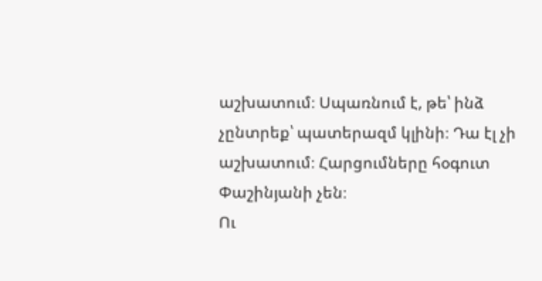աշխատում։ Սպառնում է, թե՝ ինձ չընտրեք՝ պատերազմ կլինի։ Դա էլ չի աշխատում։ Հարցումները հօգուտ Փաշինյանի չեն։
Ու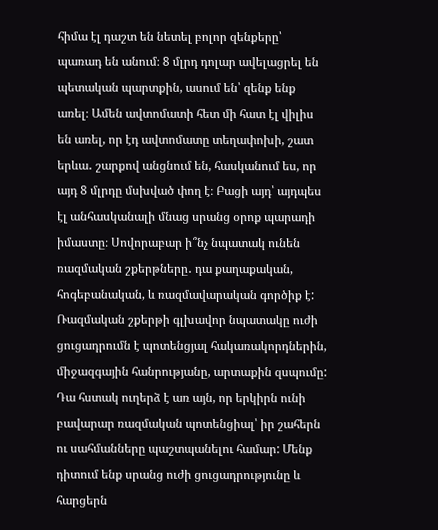հիմա էլ դաշտ են նետել բոլոր զենքերը՝ պառադ են անում։ 8 մլրդ դոլար ավելացրել են պետական պարտքին, ասում են՝ զենք ենք առել։ Ամեն ավտոմատի հետ մի հատ էլ վիլիս են առել, որ էդ ավտոմատը տեղափոխի, շատ երևա․ շարքով անցնում են, հասկանում ես, որ այդ 8 մլրդը մսխված փող է։ Բացի այդ՝ այդպես էլ անհասկանալի մնաց սրանց օրոք պարադի իմաստը։ Սովորաբար ի՞նչ նպատակ ունեն ռազմական շքերթները․ դա քաղաքական, հոգեբանական, և ռազմավարական գործիք է: Ռազմական շքերթի գլխավոր նպատակը ուժի ցուցադրումն է պոտենցյալ հակառակորդներին, միջազգային հանրությանը, արտաքին զսպումը: Դա հստակ ուղերձ է առ այն, որ երկիրն ունի բավարար ռազմական պոտենցիալ՝ իր շահերն ու սահմանները պաշտպանելու համար: Մենք դիտում ենք սրանց ուժի ցուցադրությունը և հարցերն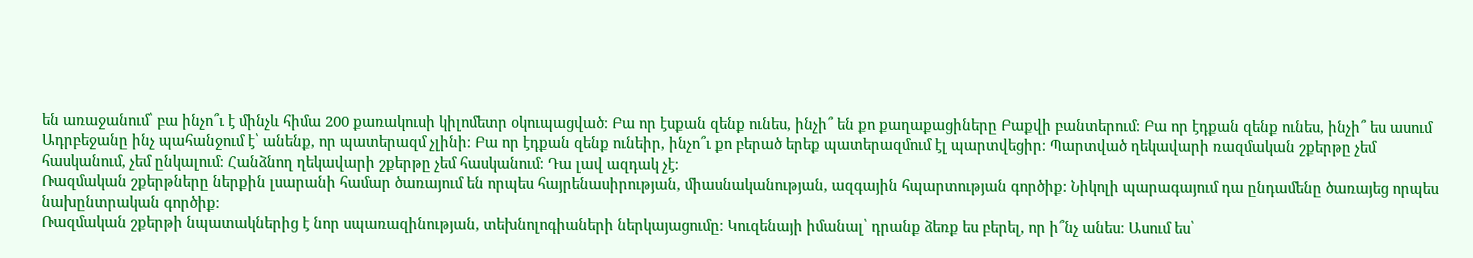են առաջանում՝ բա ինչո՞ւ է մինչև հիմա 200 քառակուսի կիլոմետր օկուպացված։ Բա որ էսքան զենք ունես, ինչի՞ են քո քաղաքացիները Բաքվի բանտերում։ Բա որ էդքան զենք ունես, ինչի՞ ես ասում Ադրբեջանը ինչ պահանջում է՝ անենք, որ պատերազմ չլինի։ Բա որ էդքան զենք ունեիր, ինչո՞ւ քո բերած երեք պատերազմում էլ պարտվեցիր։ Պարտված ղեկավարի ռազմական շքերթը չեմ հասկանում, չեմ ընկալում։ Հանձնող ղեկավարի շքերթը չեմ հասկանում։ Դա լավ ազդակ չէ։
Ռազմական շքերթները ներքին լսարանի համար ծառայում են որպես հայրենասիրության, միասնականության, ազգային հպարտության գործիք: Նիկոլի պարագայում դա ընդամենը ծառայեց որպես նախընտրական գործիք։
Ռազմական շքերթի նպատակներից է նոր սպառազինության, տեխնոլոգիաների ներկայացումը։ Կուզենայի իմանալ՝ դրանք ձեռք ես բերել, որ ի՞նչ անես։ Ասում ես՝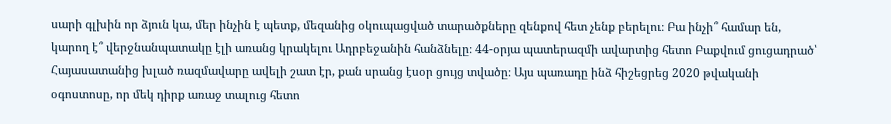սարի գլխին որ ձյուն կա, մեր ինչին է պետք, մեզանից օկուպացված տարածքները զենքով հետ չենք բերելու։ Բա ինչի՞ համար են, կարող է՞ վերջնանպատակը էլի առանց կրակելու Ադրբեջանին հանձնելը։ 44-օրյա պատերազմի ավարտից հետո Բաքվում ցուցադրած՝ Հայասատանից խլած ռազմավարը ավելի շատ էր, քան սրանց էսօր ցույց տվածը։ Այս պառադը ինձ հիշեցրեց 2020 թվականի օգոստոսը, որ մեկ դիրք առաջ տալուց հետո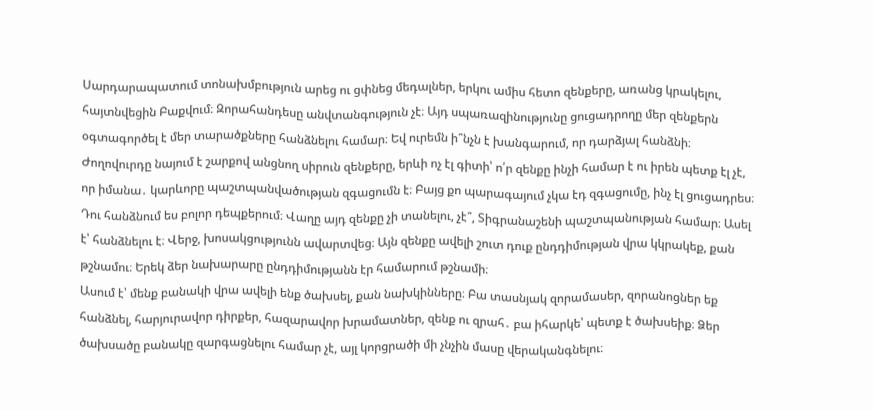Սարդարապատում տոնախմբություն արեց ու ցփնեց մեդալներ, երկու ամիս հետո զենքերը, առանց կրակելու, հայտնվեցին Բաքվում։ Զորահանդեսը անվտանգություն չէ։ Այդ սպառազինությունը ցուցադրողը մեր զենքերն օգտագործել է մեր տարածքները հանձնելու համար։ Եվ ուրեմն ի՞նչն է խանգարում, որ դարձյալ հանձնի։
Ժողովուրդը նայում է շարքով անցնող սիրուն զենքերը, երևի ոչ էլ գիտի՝ ո՛ր զենքը ինչի համար է ու իրեն պետք էլ չէ, որ իմանա․ կարևորը պաշտպանվածության զգացումն է։ Բայց քո պարագայում չկա էդ զգացումը, ինչ էլ ցուցադրես։ Դու հանձնում ես բոլոր դեպքերում։ Վաղը այդ զենքը չի տանելու, չէ՞, Տիգրանաշենի պաշտպանության համար։ Ասել է՝ հանձնելու է։ Վերջ, խոսակցությունն ավարտվեց։ Այն զենքը ավելի շուտ դուք ընդդիմության վրա կկրակեք, քան թշնամու։ Երեկ ձեր նախարարը ընդդիմությանն էր համարում թշնամի։
Ասում է՝ մենք բանակի վրա ավելի ենք ծախսել, քան նախկինները։ Բա տասնյակ զորամասեր, զորանոցներ եք հանձնել, հարյուրավոր դիրքեր, հազարավոր խրամատներ, զենք ու զրահ․ բա իհարկե՝ պետք է ծախսեիք։ Ձեր ծախսածը բանակը զարգացնելու համար չէ, այլ կորցրածի մի չնչին մասը վերականգնելու։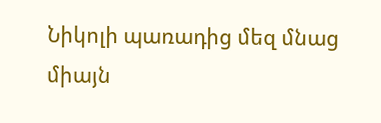Նիկոլի պառադից մեզ մնաց միայն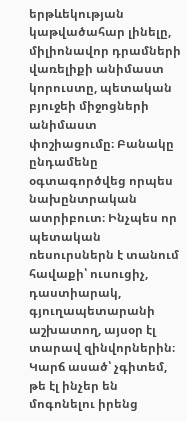երթևեկության կաթվածահար լինելը, միլիոնավոր դրամների վառելիքի անիմաստ կորուստը, պետական բյուջեի միջոցների անիմաստ փոշիացումը։ Բանակը ընդամենը օգտագործվեց որպես նախընտրական ատրիբուտ։ Ինչպես որ պետական ռեսուրսներն է տանում հավաքի՝ ուսուցիչ, դաստիարակ, գյուղապետարանի աշխատող, այսօր էլ տարավ զինվորներին։
Կարճ ասած՝ չգիտեմ, թե էլ ինչեր են մոգոնելու իրենց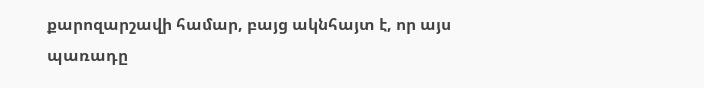քարոզարշավի համար, բայց ակնհայտ է, որ այս պառադը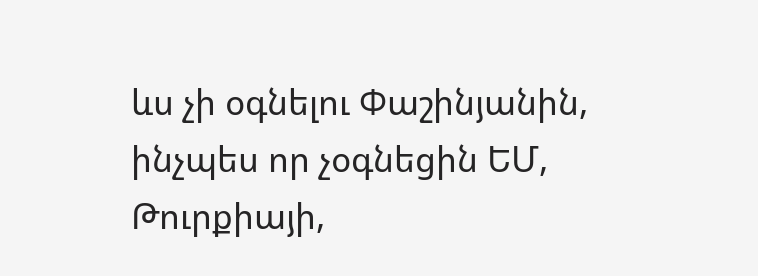ևս չի օգնելու Փաշինյանին, ինչպես որ չօգնեցին ԵՄ, Թուրքիայի,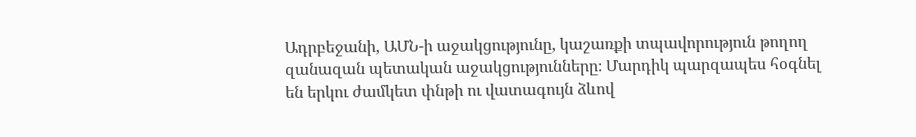Ադրբեջանի, ԱՄՆ-ի աջակցությունը, կաշառքի տպավորություն թողող զանազան պետական աջակցությունները։ Մարդիկ պարզապես հօգնել են երկու ժամկետ փնթի ու վատագույն ձևով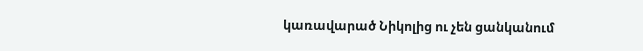կառավարած Նիկոլից ու չեն ցանկանում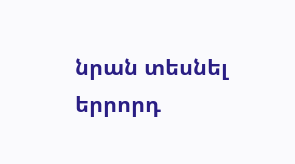նրան տեսնել երրորդ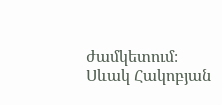ժամկետում։
Սևակ Հակոբյան